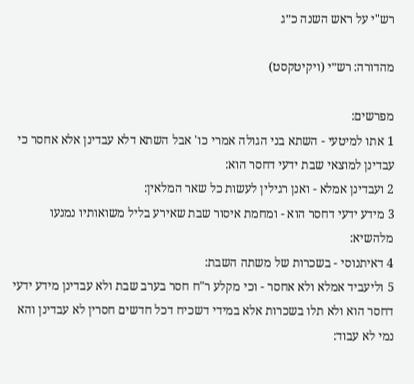רש"י על ראש השנה כ״ג

מהדורה: רש״י (ויקיטקסט)

מפרשים:
1 אתו למיטעי - השתא בני הגולה אמרי כו' אבל השתא דלא עבדינן אלא אחסר כי עבדינן למוצאי שבת ידעי דחסר הוא:
2 ועבדינן אמלא - ואנן רגילין לעשות כל שאר המלאין:
3 מידע ידעי דחסר הוא - ומחמת איסור שבת שאירע בליל משואותיו נמנעו מלהשיא:
4 דאיתנוסי - בשכרות של משתה השבת:
5 וליעביד אמלא ולא אחסר - וכי מקלע ר"ח חסר בערב שבת ולא עבדינן מידע ידעי דחסר הוא ולא תלו בשכרות אלא במידי דשכיח דכל חדשים חסרין לא עבדינן והא נמי לא עבוד: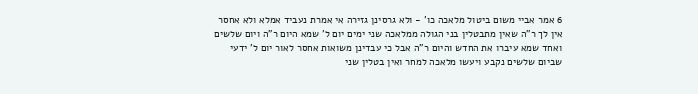6 אמר אביי משום ביטול מלאכה כו' - ולא גרסינן גזירה אי אמרת נעביד אמלא ולא אחסר אין לך ר"ה שאין מתבטלין בני הגולה ממלאכה שני ימים יום ל' שמא היום ר"ה ויום שלשים ואחד שמא עיברו את החדש והיום ר"ה אבל כי עבדינן משואות אחסר לאור יום ל' ידעי שביום שלשים נקבע ויעשו מלאכה למחר ואין בטלין שני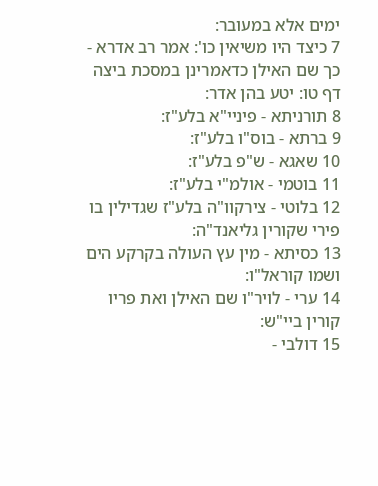ימים אלא במעובר:
7 כיצד היו משיאין כו': אמר רב אדרא - כך שם האילן כדאמרינן במסכת ביצה דף טו: יטע בהן אדר:
8 תורניתא - פיניי"א בלע"ז:
9 ברתא - בוס"ו בלע"ז:
10 שאגא - ש"פ בלע"ז:
11 בוטמי - אולמ"י בלע"ז:
12 בלוטי - צירקוו"ה בלע"ז שגדילין בו פירי שקורין גליאנד"ה:
13 כסיתא - מין עץ העולה בקרקע הים ושמו קוראל"ו:
14 ערי - לויר"ו שם האילן ואת פריו קורין ביי"ש:
15 דולבי -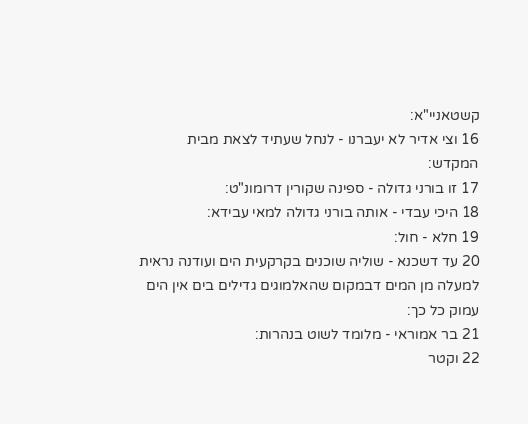קשטאניי"א:
16 וצי אדיר לא יעברנו - לנחל שעתיד לצאת מבית המקדש:
17 זו בורני גדולה - ספינה שקורין דרומונ"ט:
18 היכי עבדי - אותה בורני גדולה למאי עבידא:
19 חלא - חול:
20 עד דשכנא - שוליה שוכנים בקרקעית הים ועודנה נראית למעלה מן המים דבמקום שהאלמוגים גדילים בים אין הים עמוק כל כך:
21 בר אמוראי - מלומד לשוט בנהרות:
22 וקטר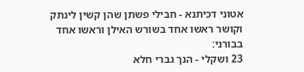אטוני דכיתנא - חבילי פשתן שהן קשין לינתק וקושר ראשו אחד בשורש האילן וראשו אחד בבורני:
23 ושקלי - הנך גברי חלא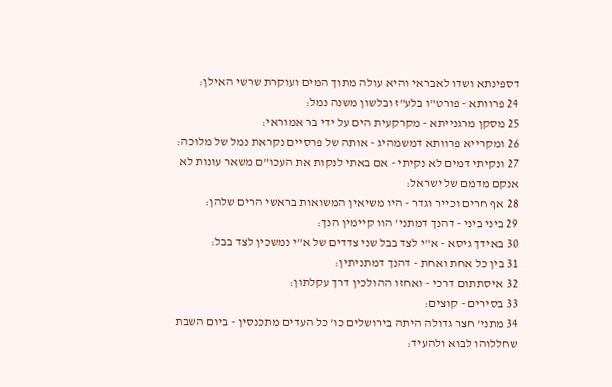דספינתא ושדו לאבראי והיא עולה מתוך המים ועוקרת שרשי האילן:
24 פרוותא - פורט"ו בלע"ז ובלשון משנה נמל:
25 מסקן מרגנייתא - מקרקעית הים על ידי בר אמוראי:
26 ומקרייא פרוותא דמשמהיג - אותה של פרסיים נקראת נמל של מלוכה:
27 ונקיתי דמים לא נקיתי - אם באתי לנקות את העכו"ם משאר עונות לא אנקם מדמם של ישראל:
28 אף חרים וכייר וגדר - היו משיאין המשואות בראשי הרים שלהן:
29 ביני ביני - דהנך דמתני' הוו קיימין הנך:
30 באידך גיסא - א"י לצד בבל שני צדדים של א"י נמשכין לצד בבל:
31 בין כל אחת ואחת - דהנך דמתניתין:
32 איסתתום דרכי - ואחזו ההולכין דרך עקלתון:
33 בסירים - קוצים:
34 מתני' חצר גדולה היתה בירושלים כו' כל העדים מתכנסין - ביום השבת שחללוהו לבוא ולהעיד: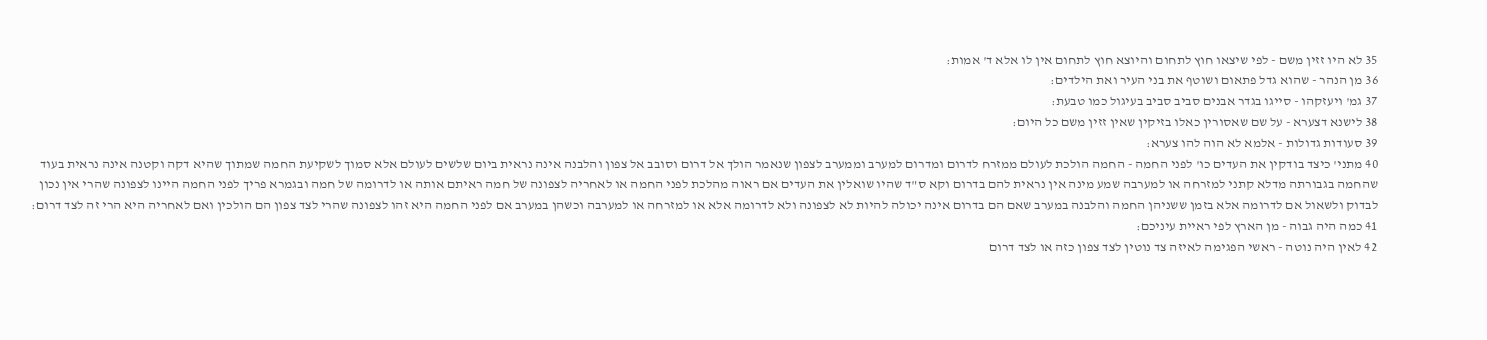35 לא היו זזין משם - לפי שיצאו חוץ לתחום והיוצא חוץ לתחום אין לו אלא ד' אמות:
36 מן הנהר - שהוא גדל פתאום ושוטף את בני העיר ואת הילדים:
37 גמ' ויעזקהו - סייגו בגדר אבנים סביב סביב בעיגול כמו טבעת:
38 לישנא דצערא - על שם שאסורין כאלו בזיקין שאין זזין משם כל היום:
39 סעודות גדולות - אלמא לא הוה להו צערא:
40 מתני' כיצד בודקין את העדים כו' לפני החמה - החמה הולכת לעולם ממזרח לדרום ומדרום למערב וממערב לצפון שנאמר הולך אל דרום וסובב אל צפון והלבנה אינה נראית ביום שלשים לעולם אלא סמוך לשקיעת החמה שמתוך שהיא דקה וקטנה אינה נראית בעוד שהחמה בגבורתה מדלא קתני למזרחה או למערבה שמע מינה אין נראית להם בדרום וקא ס"ד שהיו שואלין את העדים אם ראוה מהלכת לפני החמה או לאחריה לצפונה של חמה ראיתם אותה או לדרומה של חמה ובגמרא פריך לפני החמה היינו לצפונה שהרי אין נכון לבדוק ולשאול אם לדרומה אלא בזמן ששניהן החמה והלבנה במערב שאם הם בדרום אינה יכולה להיות לא לצפונה ולא לדרומה אלא או למזרחה או למערבה וכשהן במערב אם לפני החמה היא זהו לצפונה שהרי לצד צפון הם הולכין ואם לאחריה היא הרי זה לצד דרום:
41 כמה היה גבוה - מן הארץ לפי ראיית עיניכם:
42 לאין היה נוטה - ראשי הפגימה לאיזה צד נוטין לצד צפון כזה או לצד דרום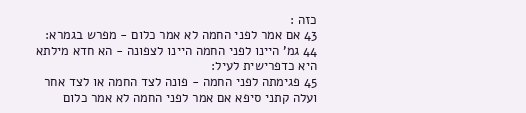כזה :
43 אם אמר לפני החמה לא אמר כלום - מפרש בגמרא:
44 גמ' היינו לפני החמה היינו לצפונה - הא חדא מילתא היא כדפרישית לעיל:
45 פגימתה לפני החמה - פונה לצד החמה או לצד אחר ועלה קתני סיפא אם אמר לפני החמה לא אמר כלום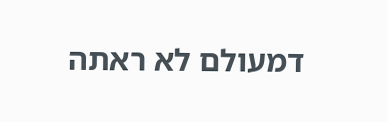דמעולם לא ראתה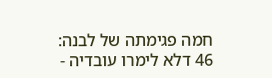חמה פגימתה של לבנה:
46 דלא לימרו עובדיה -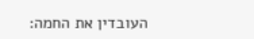העובדין את החמה: